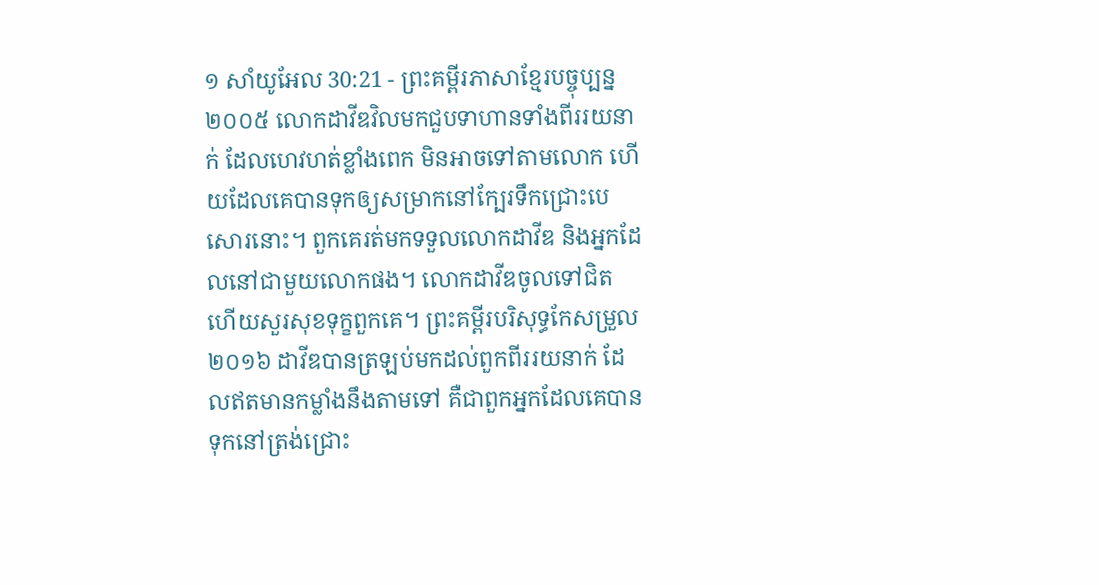១ សាំយូអែល 30:21 - ព្រះគម្ពីរភាសាខ្មែរបច្ចុប្បន្ន ២០០៥ លោកដាវីឌវិលមកជួបទាហានទាំងពីររយនាក់ ដែលហេវហត់ខ្លាំងពេក មិនអាចទៅតាមលោក ហើយដែលគេបានទុកឲ្យសម្រាកនៅក្បែរទឹកជ្រោះបេសោរនោះ។ ពួកគេរត់មកទទួលលោកដាវីឌ និងអ្នកដែលនៅជាមួយលោកផង។ លោកដាវីឌចូលទៅជិត ហើយសួរសុខទុក្ខពួកគេ។ ព្រះគម្ពីរបរិសុទ្ធកែសម្រួល ២០១៦ ដាវីឌបានត្រឡប់មកដល់ពួកពីររយនាក់ ដែលឥតមានកម្លាំងនឹងតាមទៅ គឺជាពួកអ្នកដែលគេបានទុកនៅត្រង់ជ្រោះ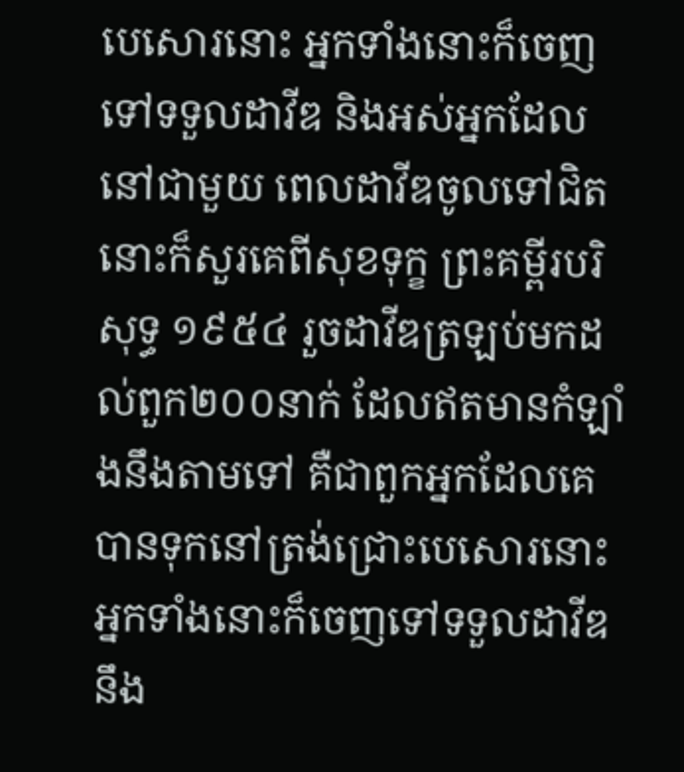បេសោរនោះ អ្នកទាំងនោះក៏ចេញទៅទទួលដាវីឌ និងអស់អ្នកដែលនៅជាមួយ ពេលដាវីឌចូលទៅជិត នោះក៏សួរគេពីសុខទុក្ខ ព្រះគម្ពីរបរិសុទ្ធ ១៩៥៤ រួចដាវីឌត្រឡប់មកដល់ពួក២០០នាក់ ដែលឥតមានកំឡាំងនឹងតាមទៅ គឺជាពួកអ្នកដែលគេបានទុកនៅត្រង់ជ្រោះបេសោរនោះ អ្នកទាំងនោះក៏ចេញទៅទទួលដាវីឌ នឹង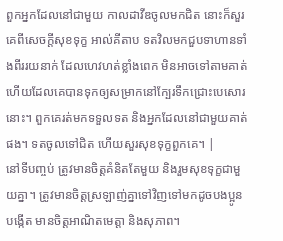ពួកអ្នកដែលនៅជាមួយ កាលដាវីឌចូលមកជិត នោះក៏សួរគេពីសេចក្ដីសុខទុក្ខ អាល់គីតាប ទតវិលមកជួបទាហានទាំងពីររយនាក់ ដែលហេវហត់ខ្លាំងពេក មិនអាចទៅតាមគាត់ ហើយដែលគេបានទុកឲ្យសម្រាកនៅក្បែរទឹកជ្រោះបេសោរនោះ។ ពួកគេរត់មកទទួលទត និងអ្នកដែលនៅជាមួយគាត់ផង។ ទតចូលទៅជិត ហើយសួរសុខទុក្ខពួកគេ។ |
នៅទីបញ្ចប់ ត្រូវមានចិត្តគំនិតតែមួយ និងរួមសុខទុក្ខជាមួយគ្នា។ ត្រូវមានចិត្តស្រឡាញ់គ្នាទៅវិញទៅមកដូចបងប្អូនបង្កើត មានចិត្តអាណិតមេត្តា និងសុភាព។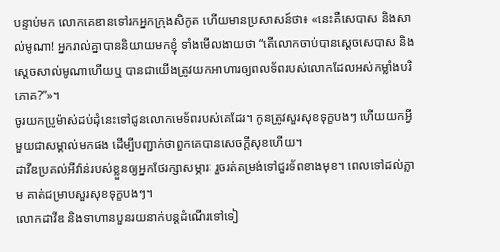បន្ទាប់មក លោកគេឌានទៅរកអ្នកក្រុងសិកូត ហើយមានប្រសាសន៍ថា៖ «នេះគឺសេបាស និងសាល់មូណា! អ្នករាល់គ្នាបាននិយាយមកខ្ញុំ ទាំងមើលងាយថា “តើលោកចាប់បានស្ដេចសេបាស និងស្ដេចសាល់មូណាហើយឬ បានជាយើងត្រូវយកអាហារឲ្យពលទ័ពរបស់លោកដែលអស់កម្លាំងបរិភោគ?”»។
ចូរយកប្រូម៉ាស់ដប់ដុំនេះទៅជូនលោកមេទ័ពរបស់គេដែរ។ កូនត្រូវសួរសុខទុក្ខបងៗ ហើយយកអ្វីមួយជាសម្គាល់មកផង ដើម្បីបញ្ជាក់ថាពួកគេបានសេចក្ដីសុខហើយ។
ដាវីឌប្រគល់អីវ៉ាន់របស់ខ្លួនឲ្យអ្នកថែរក្សាសម្ភារៈ រួចរត់តម្រង់ទៅជួរទ័ពខាងមុខ។ ពេលទៅដល់ភ្លាម គាត់ជម្រាបសួរសុខទុក្ខបងៗ។
លោកដាវីឌ និងទាហានបួនរយនាក់បន្តដំណើរទៅទៀ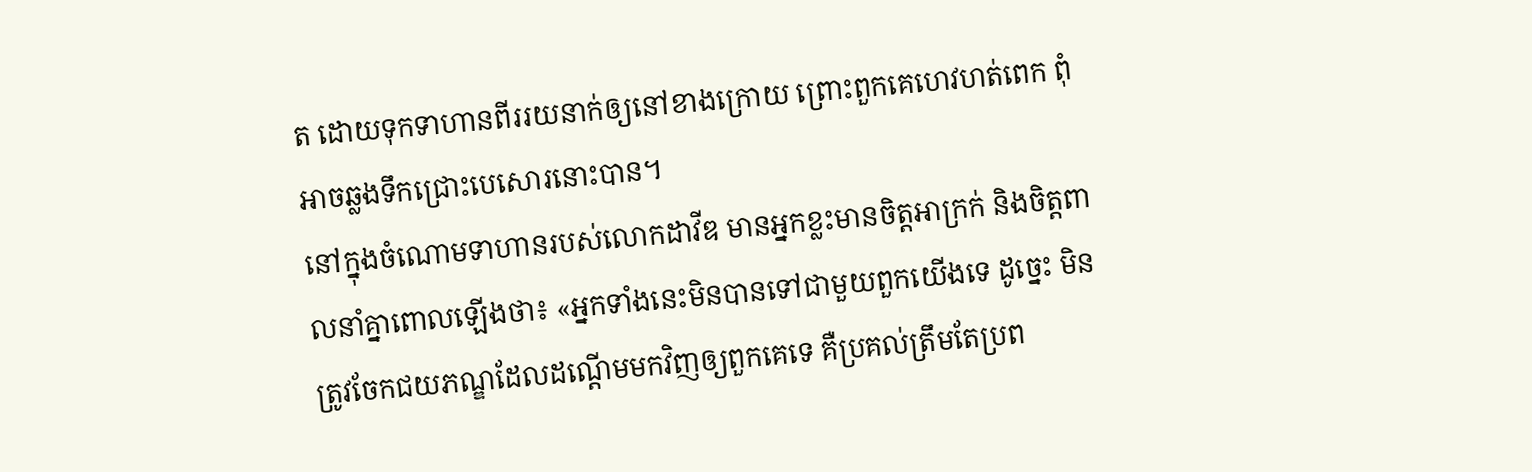ត ដោយទុកទាហានពីររយនាក់ឲ្យនៅខាងក្រោយ ព្រោះពួកគេហេវហត់ពេក ពុំអាចឆ្លងទឹកជ្រោះបេសោរនោះបាន។
នៅក្នុងចំណោមទាហានរបស់លោកដាវីឌ មានអ្នកខ្លះមានចិត្តអាក្រក់ និងចិត្តពាលនាំគ្នាពោលឡើងថា៖ «អ្នកទាំងនេះមិនបានទៅជាមួយពួកយើងទេ ដូច្នេះ មិនត្រូវចែកជយភណ្ឌដែលដណ្ដើមមកវិញឲ្យពួកគេទេ គឺប្រគល់ត្រឹមតែប្រព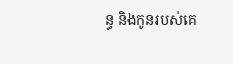ន្ធ និងកូនរបស់គេ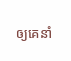ឲ្យគេនាំ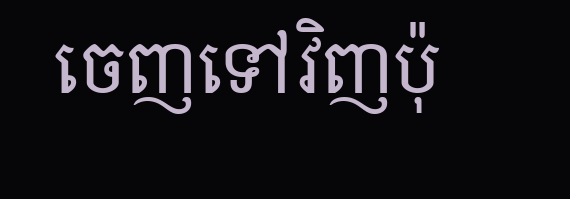ចេញទៅវិញប៉ុ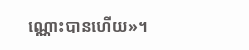ណ្ណោះបានហើយ»។